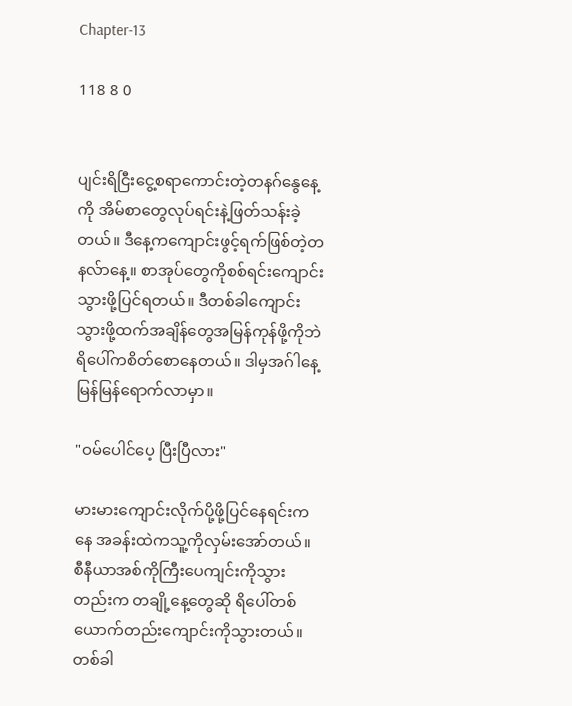Chapter-13

118 8 0


ပျင်းရိငြီးငွေ့စရာကောင်းတဲ့တနဂ်နွေနေ့ကို အိမ်စာတွေလုပ်ရင်းနဲ့ဖြတ်သန်းခဲ့တယ်။ ဒီနေ့ကကျောင်းဖွင့်ရက်ဖြစ်တဲ့တနလ်ာနေ့။ စာအုပ်တွေကိုစစ်ရင်းကျောင်းသွားဖို့ပြင်ရတယ်။ ဒီတစ်ခါကျောင်းသွားဖို့ထက်အချိန်တွေအမြန်ကုန်ဖို့ကိုဘဲ ရိပေါ်ကစိတ်စောနေတယ်။ ဒါမှအဂ်ါနေ့မြန်မြန်ရောက်လာမှာ။

"ဝမ်ပေါင်ပေ့ ပြီးပြီလား"

မားမားကျောင်းလိုက်ပို့ဖို့ပြင်နေရင်းကနေ အခန်းထဲကသူ့ကိုလှမ်းအော်တယ်။ စီနီယာအစ်ကိုကြီးပေကျင်းကိုသွားတည်းက တချို့နေ့တွေဆို ရိပေါ်တစ်ယောက်တည်းကျောင်းကိုသွားတယ်။ တစ်ခါ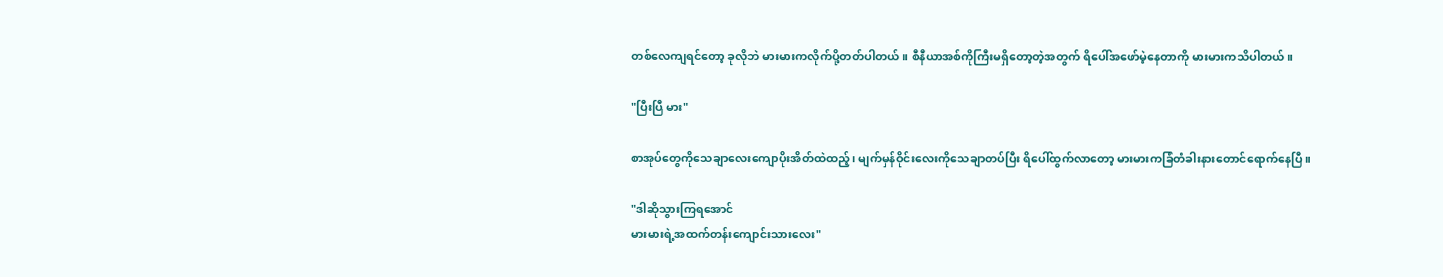တစ်လေကျရင်တော့ ခုလိုဘဲ မားမားကလိုက်ပို့တတ်ပါတယ်။ စီနီယာအစ်ကိုကြီးမရှိတော့တဲ့အတွက် ရိပေါ်အဖော်မဲ့နေတာကို မားမားကသိပါတယ်။

"ပြီးပြီ မား"

စာအုပ်တွေကိုသေချာလေးကျောပိုးအိတ်ထဲထည့်၊ မျက်မှန်ဝိုင်းလေးကိုသေချာတပ်ပြီး ရိပေါ်ထွက်လာတော့ မားမားကခြံတံခါးနားတောင်ရောက်နေပြီ။

"ဒါဆိုသွားကြရအောင်
မားမားရဲ့အထက်တန်းကျောင်းသားလေး"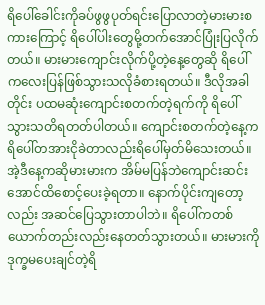ရိပေါ်ခေါင်းကိုခပ်ဖွဖွပုတ်ရင်းပြောလာတဲ့မားမားစကားကြောင့် ရိပေါ်ပါးတွေမို့တက်အောင်ပြုံးပြလိုက်တယ်။ မားမားကျောင်းလိုက်ပို့တဲ့နေ့တွေဆို ရိပေါ်ကလေးပြန်ဖြစ်သွားသလိုခံစားရတယ်။ ဒီလိုအခါတိုင်း ပထမဆုံးကျောင်းစတက်တဲ့ရက်ကို ရိပေါ်သွားသတိရတတ်ပါတယ်။ ကျောင်းစတက်တဲ့နေ့က ရိပေါ်တအားငိုခဲတာလည်းရိပေါ်မှတ်မိသေးတယ်။ အဲ့ဒီနေ့ကဆိုမားမားက အိမ်မပြန်ဘဲကျောင်းဆင်းအောင်ထိစောင့်ပေးခဲ့ရတာ။ နောက်ပိုင်းကျတော့လည်း အဆင်ပြေသွားတာပါဘဲ။ ရိပေါ်ကတစ်ယောက်တည်းလည်းနေတတ်သွားတယ်။ မားမားကိုဒုက္ခမပေးချင်တဲ့ရိ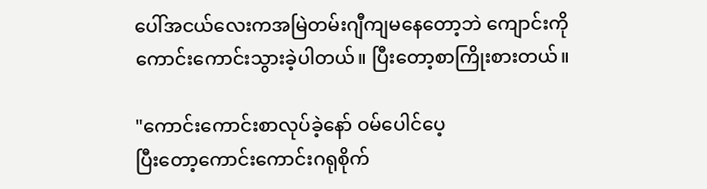ပေါ်အငယ်လေးကအမြဲတမ်းဂျီကျမနေတော့ဘဲ ကျောင်းကိုကောင်းကောင်းသွားခဲ့ပါတယ်။ ပြီးတော့စာကြိုးစားတယ်။

"ကောင်းကောင်းစာလုပ်ခဲ့နော် ဝမ်ပေါင်ပေ့
ပြီးတော့ကောင်းကောင်းဂရုစိုက်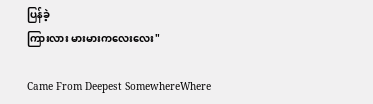ပြန်ခဲ့
ကြားလား မားမားကလေးလေး"

Came From Deepest SomewhereWhere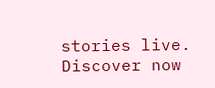stories live. Discover now